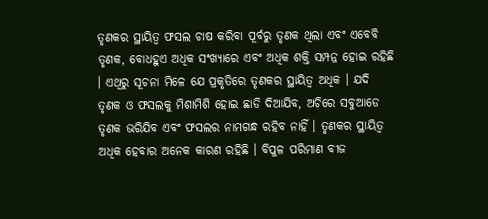ତୃଣକର ସ୍ଥାୟିତ୍ଵ ଫସଲ ଚାଷ କରିବା ପୂର୍ବରୁ ତୃଣକ ଥିଲା ଏବଂ ଏବେବି ତୃଣକ, ବୋଧହୁଏ ଅଧିକ ସଂଖ୍ୟାରେ ଏବଂ ଅଧିକ ଶକ୍ତି ସମ୍ପନ୍ନ ହୋଇ ରହିଛି । ଏଥିରୁ ସୂଚନା ମିଳେ ଯେ ପ୍ରକୃତିରେ ତୃଣକର ସ୍ଥାୟିତ୍ଵ ଅଧିକ । ଯଦି ତୃଣକ ଓ ଫସଲକୁ ମିଶାମିଶି ହୋଇ ଛାଡି ଦିଆଯିବ, ଅଚିରେ ସବୁଆଡେ ତୃଣକ ଭରିଯିବ ଏବଂ ଫସଲର ନାମଗନ୍ଧ ରହିବ ନାହିଁ । ତୃଣକର ସ୍ଥାୟିତ୍ଵ ଅଧିକ ହେବାର ଅନେକ କାରଣ ରହିଛି । ବିପୁଳ ପରିମାଣ ବୀଜ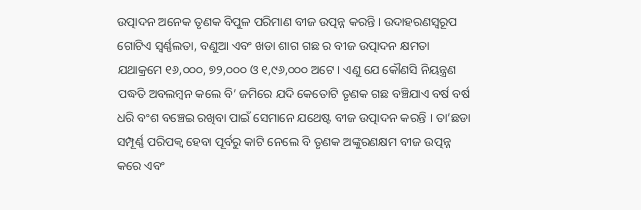ଉତ୍ପାଦନ ଅନେକ ତୃଣକ ବିପୁଳ ପରିମାଣ ବୀଜ ଉତ୍ପନ୍ନ କରନ୍ତି । ଉଦାହରଣସ୍ୱରୂପ ଗୋଟିଏ ସ୍ଵର୍ଣ୍ଣଲତା, ବଣୁଆ ଏବଂ ଖଡା ଶାଗ ଗଛ ର ବୀଜ ଉତ୍ପାଦନ କ୍ଷମତା ଯଥାକ୍ରମେ ୧୬,୦୦୦, ୭୨,୦୦୦ ଓ ୧,୯୬,୦୦୦ ଅଟେ । ଏଣୁ ଯେ କୌଣସି ନିୟନ୍ତ୍ରଣ ପଦ୍ଧତି ଅବଲମ୍ବନ କଲେ ବି’ ଜମିରେ ଯଦି କେତୋଟି ତୃଣକ ଗଛ ବଞ୍ଚିଯାଏ ବର୍ଷ ବର୍ଷ ଧରି ବଂଶ ବଞ୍ଚେଇ ରଖିବା ପାଇଁ ସେମାନେ ଯଥେଷ୍ଟ ବୀଜ ଉତ୍ପାଦନ କରନ୍ତି । ତା’ଛଡା ସମ୍ପୂର୍ଣ୍ଣ ପରିପକ୍ଵ ହେବା ପୂର୍ବରୁ କାଟି ନେଲେ ବି ତୃଣକ ଅଙ୍କୁରଣକ୍ଷମ ବୀଜ ଉତ୍ପନ୍ନ କରେ ଏବଂ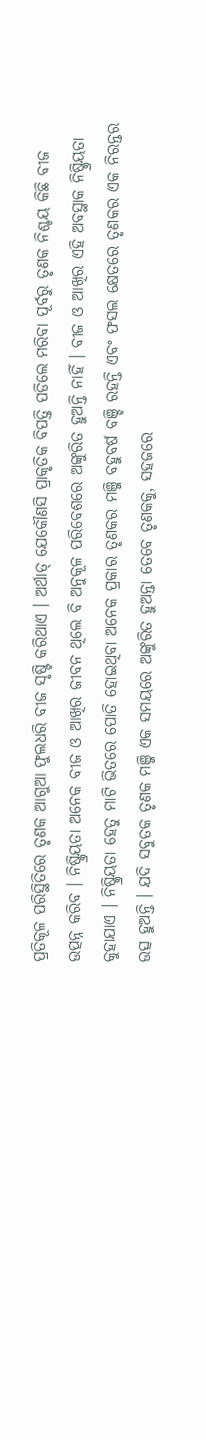ପ୍ରତିକୂଳ ପରିସ୍ଥିତିରେ ତୃଣକ ଆଗୁଆ ଫୁଲଧରି ବୀଜ ସୃଷ୍ଟି କରିଥାଏ । ଅର୍ଥାତ୍ ଯେକୌଣସି ପ୍ରାକୃତିକ ବିପତ୍ତି ପଡିଲେ ମରିବା ପୂର୍ବରୁ ତୃଣକ ନିଶ୍ଚୟ କିଛି ବୀଜ ଉତ୍ପନ୍ନ କରିବ । ନିଷ୍କ୍ରିୟତା ଅନେକ ବୀଜ ଓ ଆଖିର ଜୀବନ ଥିଲେ ବି ଅନୁକୂଳ ପରିବେଶରେ ଅଙ୍କୁରିତ ହୁଅନ୍ତି ନାହିଁ । ବୀଜ ଓ ଆଖିର ଏହି ଅବସ୍ଥାକ ନିଷ୍କ୍ରିୟତା କୁହାଯାଏ । ନିଷ୍କ୍ରିୟତା ହେତୁ ମାଟି ଭିତରେ ପୋତି ହୋଇଥିବା ଅନେକ ପ୍ରକାର ତୃଣକର ମଞ୍ଜି ବହୁବର୍ଷ ବଞ୍ଚି ରହନ୍ତି ଏବଂ ଫସଲ କ୍ଷେତରେ ତୃଣକର ଏକ ନିରନ୍ତର ଉତ୍ସ ହୁଅନ୍ତି । ଯଦି ସବୁତକ ତୃଣକ ମଞ୍ଜି ଏକ ସମୟରେ ଅଙ୍କୁରିତ ହୁଅନ୍ତା ତେବେ ତୃଣକକୁ, ସହଜରେ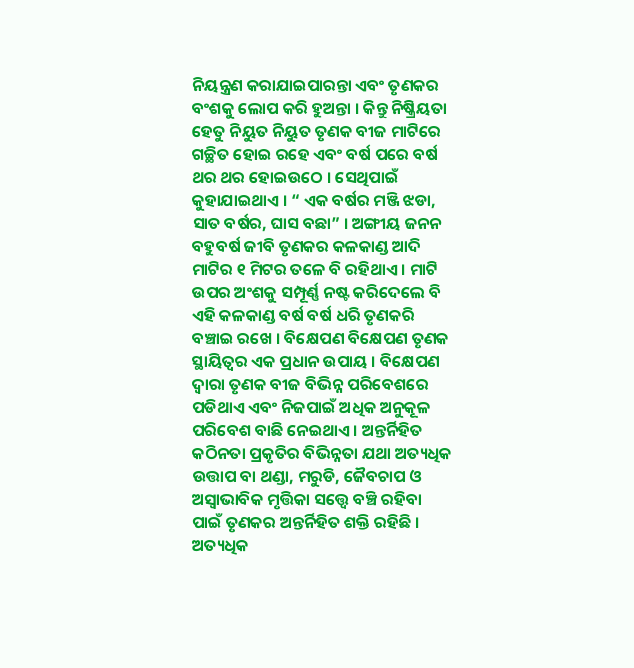ନିୟନ୍ତ୍ରଣ କରାଯାଇପାରନ୍ତା ଏବଂ ତୃଣକର ବଂଶକୁ ଲୋପ କରି ହୁଅନ୍ତା । କିନ୍ତୁ ନିଷ୍କ୍ରିୟତା ହେତୁ ନିୟୁତ ନିୟୁତ ତୃଣକ ବୀଜ ମାଟିରେ ଗଚ୍ଛିତ ହୋଇ ରହେ ଏବଂ ବର୍ଷ ପରେ ବର୍ଷ ଥର ଥର ହୋଇଉଠେ । ସେଥିପାଇଁ କୁହାଯାଇଥାଏ । “ ଏକ ବର୍ଷର ମଞ୍ଜି ଝଡା, ସାତ ବର୍ଷର, ଘାସ ବଛା” । ଅଙ୍ଗୀୟ ଜନନ ବହୁବର୍ଷ ଜୀବି ତୃଣକର କଳକାଣ୍ଡ ଆଦି ମାଟିର ୧ ମିଟର ତଳେ ବି ରହିଥାଏ । ମାଟି ଉପର ଅଂଶକୁ ସମ୍ପୂର୍ଣ୍ଣ ନଷ୍ଟ କରିଦେଲେ ବି ଏହି କଳକାଣ୍ଡ ବର୍ଷ ବର୍ଷ ଧରି ତୃଣକରି ବଞ୍ଚାଇ ରଖେ । ବିକ୍ଷେପଣ ବିକ୍ଷେପଣ ତୃଣକ ସ୍ଥାୟିତ୍ଵର ଏକ ପ୍ରଧାନ ଉପାୟ । ବିକ୍ଷେପଣ ଦ୍ଵାରା ତୃଣକ ବୀଜ ବିଭିନ୍ନ ପରିବେଶରେ ପଡିଥାଏ ଏବଂ ନିଜପାଇଁ ଅଧିକ ଅନୁକୂଳ ପରିବେଶ ବାଛି ନେଇଥାଏ । ଅନ୍ତର୍ନିହିତ କଠିନତା ପ୍ରକୃତିର ବିଭିନ୍ନତା ଯଥା ଅତ୍ୟଧିକ ଉତ୍ତାପ ବା ଥଣ୍ଡା, ମରୁଡି, ଜୈବଚାପ ଓ ଅସ୍ଵାଭାବିକ ମୃତ୍ତିକା ସତ୍ତ୍ୱେ ବଞ୍ଚି ରହିବା ପାଇଁ ତୃଣକର ଅନ୍ତର୍ନିହିତ ଶକ୍ତି ରହିଛି । ଅତ୍ୟଧିକ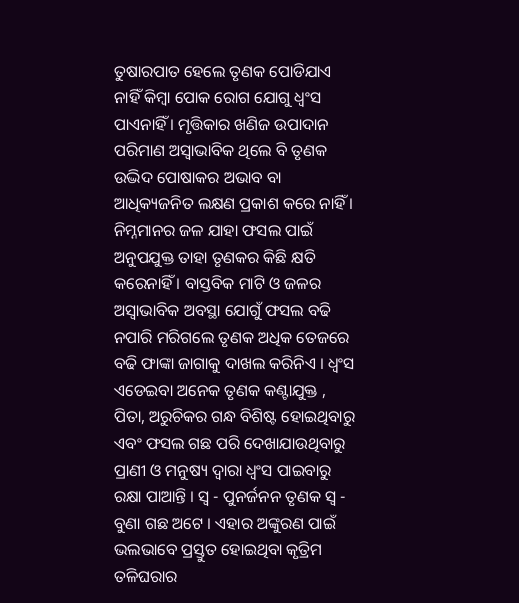ତୁଷାରପାତ ହେଲେ ତୃଣକ ପୋଡିଯାଏ ନାହିଁ କିମ୍ବା ପୋକ ରୋଗ ଯୋଗୁ ଧ୍ଵଂସ ପାଏନାହିଁ । ମୃତ୍ତିକାର ଖଣିଜ ଉପାଦାନ ପରିମାଣ ଅସ୍ଵାଭାବିକ ଥିଲେ ବି ତୃଣକ ଉଦ୍ଭିଦ ପୋଷାକର ଅଭାବ ବା ଆଧିକ୍ୟଜନିତ ଲକ୍ଷଣ ପ୍ରକାଶ କରେ ନାହିଁ । ନିମ୍ନମାନର ଜଳ ଯାହା ଫସଲ ପାଇଁ ଅନୁପଯୁକ୍ତ ତାହା ତୃଣକର କିଛି କ୍ଷତି କରେନାହିଁ । ବାସ୍ତବିକ ମାଟି ଓ ଜଳର ଅସ୍ଵାଭାବିକ ଅବସ୍ଥା ଯୋଗୁଁ ଫସଲ ବଢି ନପାରି ମରିଗଲେ ତୃଣକ ଅଧିକ ତେଜରେ ବଢି ଫାଙ୍କା ଜାଗାକୁ ଦାଖଲ କରିନିଏ । ଧ୍ଵଂସ ଏଡେଇବା ଅନେକ ତୃଣକ କଣ୍ଟାଯୁକ୍ତ , ପିତା, ଅରୁଚିକର ଗନ୍ଧ ବିଶିଷ୍ଟ ହୋଇଥିବାରୁ ଏବଂ ଫସଲ ଗଛ ପରି ଦେଖାଯାଉଥିବାରୁ ପ୍ରାଣୀ ଓ ମନୁଷ୍ୟ ଦ୍ଵାରା ଧ୍ଵଂସ ପାଇବାରୁ ରକ୍ଷା ପାଆନ୍ତି । ସ୍ଵ - ପୁନର୍ଜନନ ତୃଣକ ସ୍ଵ - ବୁଣା ଗଛ ଅଟେ । ଏହାର ଅଙ୍କୁରଣ ପାଇଁ ଭଲଭାବେ ପ୍ରସ୍ତୁତ ହୋଇଥିବା କୃତ୍ରିମ ତଳିଘରାର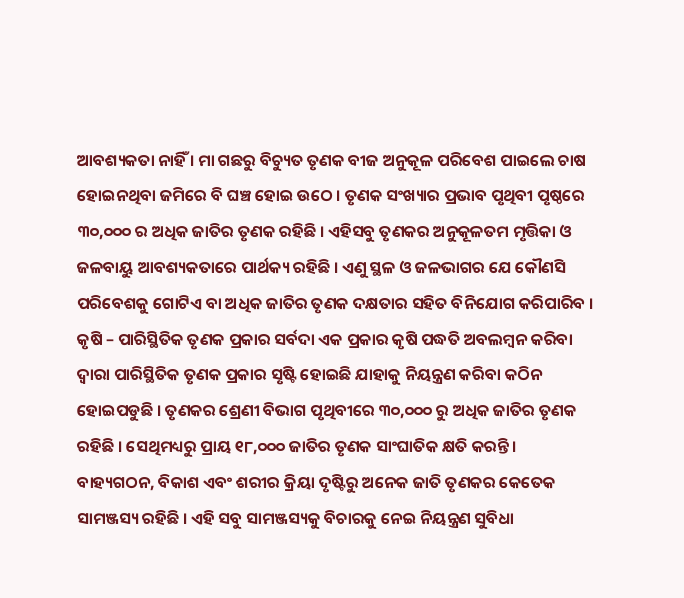ଆବଶ୍ୟକତା ନାହିଁ । ମା ଗଛରୁ ବିଚ୍ୟୁତ ତୃଣକ ବୀଜ ଅନୁକୂଳ ପରିବେଶ ପାଇଲେ ଚାଷ ହୋଇନଥିବା ଜମିରେ ବି ଘଞ୍ଚ ହୋଇ ଉଠେ । ତୃଣକ ସଂଖ୍ୟାର ପ୍ରଭାବ ପୃଥିବୀ ପୃଷ୍ଠରେ ୩୦,୦୦୦ ର ଅଧିକ ଜାତିର ତୃଣକ ରହିଛି । ଏହିସବୁ ତୃଣକର ଅନୁକୂଳତମ ମୃତ୍ତିକା ଓ ଜଳବାୟୁ ଆବଶ୍ୟକତାରେ ପାର୍ଥକ୍ୟ ରହିଛି । ଏଣୁ ସ୍ଥଳ ଓ ଜଳଭାଗର ଯେ କୌଣସି ପରିବେଶକୁ ଗୋଟିଏ ବା ଅଧିକ ଜାତିର ତୃଣକ ଦକ୍ଷତାର ସହିତ ବିନିଯୋଗ କରିପାରିବ । କୃଷି – ପାରିସ୍ଥିତିକ ତୃଣକ ପ୍ରକାର ସର୍ବଦା ଏକ ପ୍ରକାର କୃଷି ପଦ୍ଧତି ଅବଲମ୍ବନ କରିବା ଦ୍ଵାରା ପାରିସ୍ଥିତିକ ତୃଣକ ପ୍ରକାର ସୃଷ୍ଟି ହୋଇଛି ଯାହାକୁ ନିୟନ୍ତ୍ରଣ କରିବା କଠିନ ହୋଇପଡୁଛି । ତୃଣକର ଶ୍ରେଣୀ ବିଭାଗ ପୃଥିବୀରେ ୩୦,୦୦୦ ରୁ ଅଧିକ ଜାତିର ତୃଣକ ରହିଛି । ସେଥିମଧ୍ୟରୁ ପ୍ରାୟ ୧୮,୦୦୦ ଜାତିର ତୃଣକ ସାଂଘାତିକ କ୍ଷତି କରନ୍ତି । ବାହ୍ୟଗଠନ, ବିକାଶ ଏବଂ ଶରୀର କ୍ରିୟା ଦୃଷ୍ଟିରୁ ଅନେକ ଜାତି ତୃଣକର କେତେକ ସାମଞ୍ଜସ୍ୟ ରହିଛି । ଏହି ସବୁ ସାମଞ୍ଜସ୍ୟକୁ ବିଚାରକୁ ନେଇ ନିୟନ୍ତ୍ରଣ ସୁବିଧା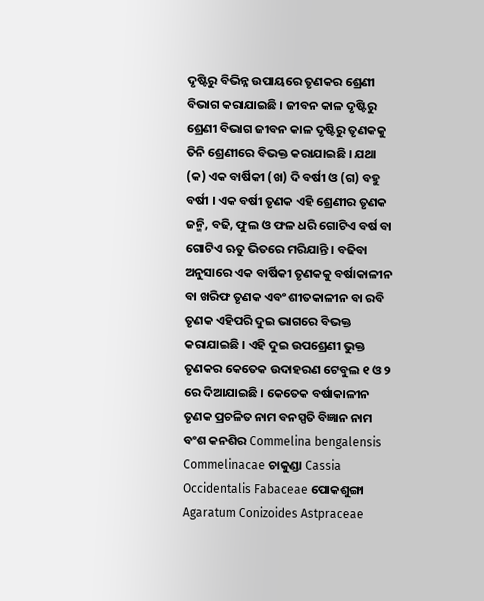ଦୃଷ୍ଟିରୁ ବିଭିନ୍ନ ଉପାୟରେ ତୃଣକର ଶ୍ରେଣୀ ବିଭାଗ କରାଯାଇଛି । ଜୀବନ କାଳ ଦୃଷ୍ଟିରୁ ଶ୍ରେଣୀ ବିଭାଗ ଜୀବନ କାଳ ଦୃଷ୍ଟିରୁ ତୃଣକକୁ ତିନି ଶ୍ରେଣୀରେ ବିଭକ୍ତ କରାଯାଇଛି । ଯଥା (କ) ଏକ ବାର୍ଷିକୀ (ଖ) ଦି ବର୍ଷୀ ଓ (ଗ) ବହୁ ବର୍ଷୀ । ଏକ ବର୍ଷୀ ତୃଣକ ଏହି ଶ୍ରେଣୀର ତୃଣକ ଜନ୍ମି, ବଢି, ଫୁଲ ଓ ଫଳ ଧରି ଗୋଟିଏ ବର୍ଷ ବା ଗୋଟିଏ ଋତୁ ଭିତରେ ମରିଯାନ୍ତି । ବଢିବା ଅନୁସାରେ ଏକ ବାର୍ଷିକୀ ତୃଣକକୁ ବର୍ଷାକାଳୀନ ବା ଖରିଫ ତୃଣକ ଏବଂ ଶୀତକାଳୀନ ବା ରବି ତୃଣକ ଏହିପରି ଦୁଇ ଭାଗରେ ବିଭକ୍ତ କରାଯାଇଛି । ଏହି ଦୁଇ ଉପଶ୍ରେଣୀ ଭୁକ୍ତ ତୃଣକର କେତେକ ଉଦାହରଣ ଟେବୁଲ ୧ ଓ ୨ ରେ ଦିଆଯାଇଛି । କେତେକ ବର୍ଷାକାଳୀନ ତୃଣକ ପ୍ରଚଳିତ ନାମ ବନସ୍ପତି ବିଜ୍ଞାନ ନାମ ବଂଶ କନଶିର Commelina bengalensis Commelinacae ଚାକୁଣ୍ଡା Cassia Occidentalis Fabaceae ପୋକଶୁଙ୍ଗା Agaratum Conizoides Astpraceae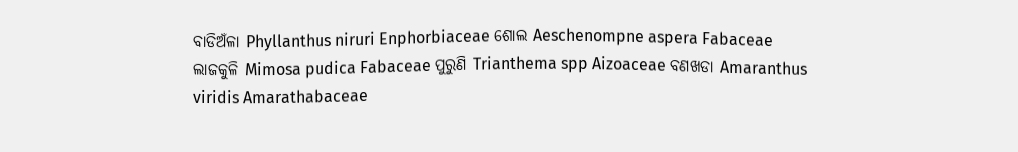ବାଡିଅଁଳା Phyllanthus niruri Enphorbiaceae ଶୋଲ Aeschenompne aspera Fabaceae ଲାଜକୁଳି Mimosa pudica Fabaceae ପୁରୁଣି Trianthema spp Aizoaceae ବଣଖଡା Amaranthus viridis Amarathabaceae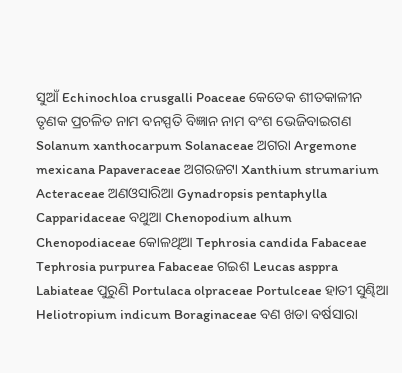ସୁଆଁ Echinochloa crusgalli Poaceae କେତେକ ଶୀତକାଳୀନ ତୃଣକ ପ୍ରଚଳିତ ନାମ ବନସ୍ପତି ବିଜ୍ଞାନ ନାମ ବଂଶ ଭେଜିବାଇଗଣ Solanum xanthocarpum Solanaceae ଅଗରା Argemone mexicana Papaveraceae ଅଗରଜଟା Xanthium strumarium Acteraceae ଅଣଓସାରିଆ Gynadropsis pentaphylla Capparidaceae ବଥୁଆ Chenopodium alhum Chenopodiaceae କୋଳଥିଆ Tephrosia candida Fabaceae Tephrosia purpurea Fabaceae ଗଇଶ Leucas asppra Labiateae ପୁରୁଣି Portulaca olpraceae Portulceae ହାତୀ ସୁଣ୍ଢିଆ Heliotropium indicum Boraginaceae ବଣ ଖଡା ବର୍ଷସାରା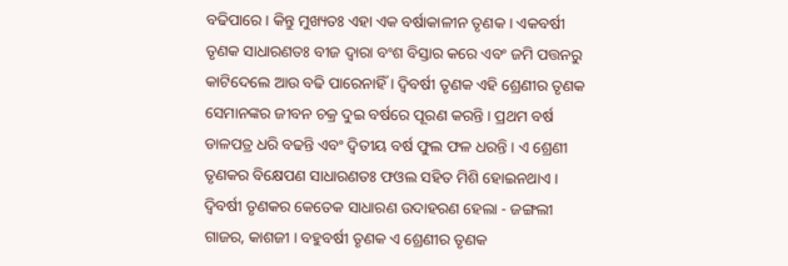ବଢିପାରେ । କିନ୍ତୁ ମୁଖ୍ୟତଃ ଏହା ଏକ ବର୍ଷାକାଳୀନ ତୃଣକ । ଏକବର୍ଷୀ ତୃଣକ ସାଧାରଣତଃ ବୀଜ ଦ୍ଵାରା ବଂଶ ବିସ୍ତାର କରେ ଏବଂ ଜମି ପତ୍ତନରୁ କାଟିଦେଲେ ଆଉ ବଢି ପାରେନାହିଁ । ଦ୍ଵିବର୍ଷୀ ତୃଣକ ଏହି ଶ୍ରେଣୀର ତୃଣକ ସେମାନଙ୍କର ଜୀବନ ଚକ୍ର ଦୁଇ ବର୍ଷରେ ପୂରଣ କରନ୍ତି । ପ୍ରଥମ ବର୍ଷ ଡାଳପତ୍ର ଧରି ବଢନ୍ତି ଏବଂ ଦ୍ଵିତୀୟ ବର୍ଷ ଫୁଲ ଫଳ ଧରନ୍ତି । ଏ ଶ୍ରେଣୀ ତୃଣକର ବିକ୍ଷେପଣ ସାଧାରଣତଃ ଫଓଲ ସହିତ ମିଶି ହୋଇନଥାଏ । ଦ୍ଵିବର୍ଷୀ ତୃଣକର କେତେକ ସାଧାରଣ ଉଦାହରଣ ହେଲା - ଜଙ୍ଗଲୀ ଗାଜର, କାଶଜୀ । ବହୁବର୍ଷୀ ତୃଣକ ଏ ଶ୍ରେଣୀର ତୃଣକ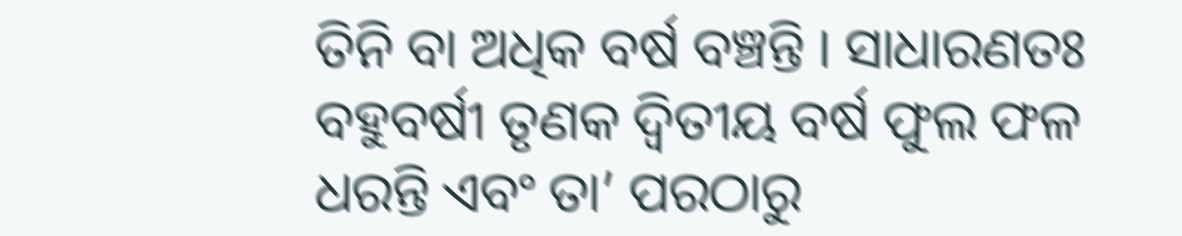ତିନି ବା ଅଧିକ ବର୍ଷ ବଞ୍ଚନ୍ତି । ସାଧାରଣତଃ ବହୁବର୍ଷୀ ତୃଣକ ଦ୍ଵିତୀୟ ବର୍ଷ ଫୁଲ ଫଳ ଧରନ୍ତି ଏବଂ ତା’ ପରଠାରୁ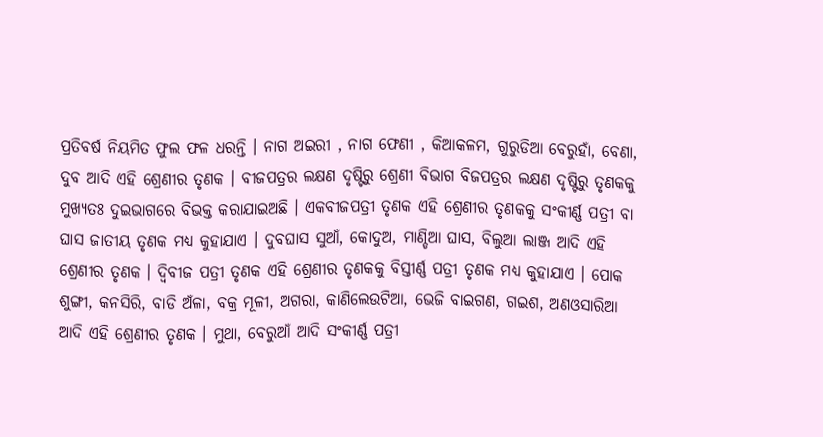ପ୍ରତିବର୍ଷ ନିୟମିତ ଫୁଲ ଫଳ ଧରନ୍ତି । ନାଗ ଅଇରୀ , ନାଗ ଫେଣୀ , କିଆକଳମ, ଗୁରୁଡିଆ ବେରୁହାଁ, ବେଣା, ଦୁବ ଆଦି ଏହି ଶ୍ରେଣୀର ତୃଣକ । ବୀଜପତ୍ରର ଲକ୍ଷଣ ଦୃଷ୍ଟିରୁ ଶ୍ରେଣୀ ବିଭାଗ ବିଜପତ୍ରର ଲକ୍ଷଣ ଦୃଷ୍ଟିରୁ ତୃଣକକୁ ମୁଖ୍ୟତଃ ଦୁଇଭାଗରେ ବିଭକ୍ତ କରାଯାଇଅଛି । ଏକବୀଜପତ୍ରୀ ତୃଣକ ଏହି ଶ୍ରେଣୀର ତୃଣକକୁ ସଂକୀର୍ଣ୍ଣ ପତ୍ରୀ ବା ଘାସ ଜାତୀୟ ତୃଣକ ମଧ୍ୟ କୁହାଯାଏ । ଦୁବଘାସ ସୁଆଁ, କୋଦୁଅ, ମାଣ୍ଡିଆ ଘାସ, ବିଲୁଆ ଲାଞ୍ଜ ଆଦି ଏହି ଶ୍ରେଣୀର ତୃଣକ । ଦ୍ଵିବୀଜ ପତ୍ରୀ ତୃଣକ ଏହି ଶ୍ରେଣୀର ତୃଣକକୁ ବିସ୍ତୀର୍ଣ୍ଣ ପତ୍ରୀ ତୃଣକ ମଧ୍ୟ କୁହାଯାଏ । ପୋକ ଶୁଙ୍ଗୀ, କନସିରି, ବାଡି ଅଁଳା, ବକ୍ର ମୂଳୀ, ଅଗରା, କାଣିଲେଉଟିଆ, ଭେଜି ବାଇଗଣ, ଗଇଶ, ଅଣଓସାରିଆ ଆଦି ଏହି ଶ୍ରେଣୀର ତୃଣକ । ମୁଥା, ବେରୁଆଁ ଆଦି ସଂକୀର୍ଣ୍ଣ ପତ୍ରୀ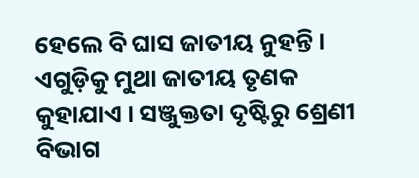ହେଲେ ବି ଘାସ ଜାତୀୟ ନୁହନ୍ତି । ଏଗୁଡ଼ିକୁ ମୁଥା ଜାତୀୟ ତୃଣକ କୁହାଯାଏ । ସଞ୍ଜୁକ୍ତତା ଦୃଷ୍ଟିରୁ ଶ୍ରେଣୀ ବିଭାଗ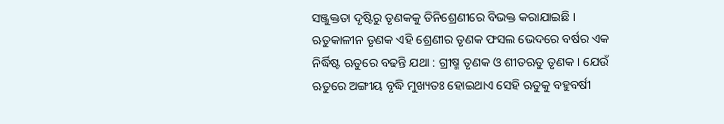ସଞ୍ଜୁକ୍ତତା ଦୃଷ୍ଟିରୁ ତୃଣକକୁ ତିନିଶ୍ରେଣୀରେ ବିଭକ୍ତ କରାଯାଇଛି । ଋତୁକାଳୀନ ତୃଣକ ଏହି ଶ୍ରେଣୀର ତୃଣକ ଫସଲ ଭେଦରେ ବର୍ଷର ଏକ ନିର୍ଦ୍ଧିଷ୍ଟ ଋତୁରେ ବଢନ୍ତି ଯଥା : ଗ୍ରୀଷ୍ମ ତୃଣକ ଓ ଶୀତଋତୁ ତୃଣକ । ଯେଉଁ ଋତୁରେ ଅଙ୍ଗୀୟ ବୃଦ୍ଧି ମୁଖ୍ୟତଃ ହୋଇଥାଏ ସେହି ଋତୁକୁ ବହୁବର୍ଷୀ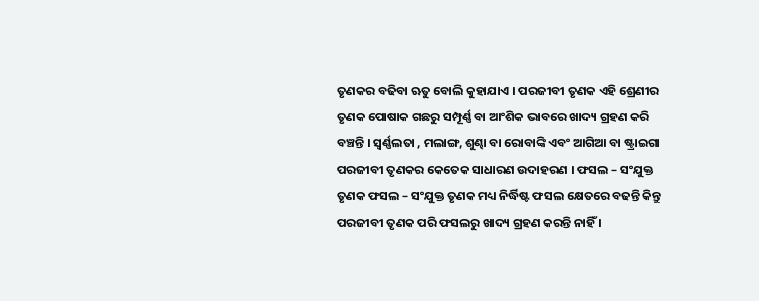ତୃଣକର ବଢିବା ଋତୁ ବୋଲି କୁହାଯାଏ । ପରଜୀବୀ ତୃଣକ ଏହି ଶ୍ରେଣୀର ତୃଣକ ପୋଷାକ ଗଛରୁ ସମ୍ପୂର୍ଣ୍ଣ ବା ଆଂଶିକ ଭାବରେ ଖାଦ୍ୟ ଗ୍ରହଣ କରି ବଞ୍ଚନ୍ତି । ସ୍ଵର୍ଣ୍ଣଲତା , ମଲାଙ୍ଗ, ଶୁଣ୍ଢା ବା ରୋବାଙ୍କି ଏବଂ ଆଗିଆ ବା ଷ୍ଟ୍ରାଇଗା ପରଜୀବୀ ତୃଣକର କେତେକ ସାଧାରଣ ଉଦାହରଣ । ଫସଲ – ସଂଯୁକ୍ତ ତୃଣକ ଫସଲ – ସଂଯୁକ୍ତ ତୃଣକ ମଧ୍ୟ ନିର୍ଦ୍ଧିଷ୍ଟ ଫସଲ କ୍ଷେତରେ ବଢନ୍ତି କିନ୍ତୁ ପରଜୀବୀ ତୃଣକ ପରି ଫସଲରୁ ଖାଦ୍ୟ ଗ୍ରହଣ କରନ୍ତି ନାହିଁ ।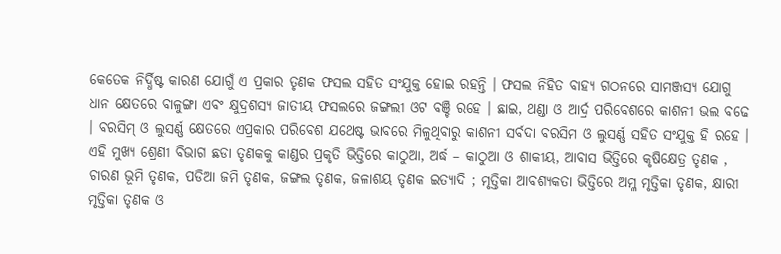କେତେକ ନିର୍ଦ୍ଧିଷ୍ଟ କାରଣ ଯୋଗୁଁ ଏ ପ୍ରକାର ତୃଣକ ଫସଲ ସହିତ ସଂଯୁକ୍ତ ହୋଇ ରହନ୍ତି । ଫସଲ ନିହିତ ବାହ୍ୟ ଗଠନରେ ସାମଞ୍ଜସ୍ୟ ଯୋଗୁ ଧାନ କ୍ଷେତରେ ବାଳୁଙ୍ଗା ଏବଂ କ୍ଷୁଦ୍ରଶସ୍ୟ ଜାତୀୟ ଫସଲରେ ଜଙ୍ଗଲୀ ଓଟ ବଞ୍ଚି ରହେ । ଛାଇ, ଥଣ୍ଡା ଓ ଆର୍ଦ୍ର ପରିବେଶରେ କାଶନୀ ଭଲ ବଢେ । ବରସିମ୍ ଓ ଲୁସର୍ଣ୍ଣ କ୍ଷେତରେ ଏପ୍ରକାର ପରିବେଶ ଯଥେଷ୍ଟ ଭାବରେ ମିଳୁଥିବାରୁ କାଶନୀ ସର୍ବଦା ବରସିମ ଓ ଲୁସର୍ଣ୍ଣ ସହିତ ସଂଯୁକ୍ତ ହି ରହେ । ଏହି ମୁଖ୍ୟ ଶ୍ରେଣୀ ବିଭାଗ ଛଡା ତୃଣକକୁ କାଣ୍ଡର ପ୍ରକୃତି ଭିତ୍ତିରେ କାଠୁଆ, ଅର୍ଦ୍ଧ – କାଠୁଆ ଓ ଶାକୀୟ, ଆବାସ ଭିତ୍ତିରେ କୃଷିକ୍ଷେତ୍ର ତୃଣକ , ଚାରଣ ଭୂମି ତୃଣକ, ପଡିଆ ଜମି ତୃଣକ, ଜଙ୍ଗଲ ତୃଣକ, ଜଳାଶୟ ତୃଣକ ଇତ୍ୟାଦି ; ମୃତ୍ତିକା ଆବଶ୍ୟକତା ଭିତ୍ତିରେ ଅମ୍ଳ ମୃତ୍ତିକା ତୃଣକ, କ୍ଷାରୀ ମୃତ୍ତିକା ତୃଣକ ଓ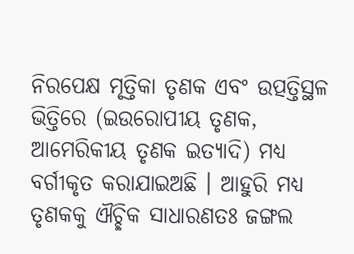ନିରପେକ୍ଷ ମୃତ୍ତିକା ତୃଣକ ଏବଂ ଉତ୍ପତ୍ତିସ୍ଥଳ ଭିତ୍ତିରେ (ଇଉରୋପୀୟ ତୃଣକ, ଆମେରିକୀୟ ତୃଣକ ଇତ୍ୟାଦି) ମଧ୍ୟ ବର୍ଗୀକୃତ କରାଯାଇଅଛି । ଆହୁରି ମଧ୍ୟ ତୃଣକକୁ ଐଚ୍ଛିକ ସାଧାରଣତଃ ଜଙ୍ଗଲ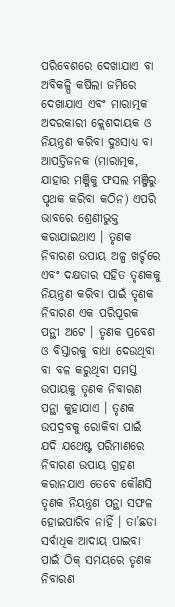ପରିବେଶରେ ଦେଖାଯାଏ ବା ଅବିକଳ୍ପି କର୍ଷିଲା ଜମିରେ ଦେଖାଯାଏ ଏବଂ ମାରାତ୍ମକ ଅଦରକାରୀ କ୍ଲେଶଦାୟକ ଓ ନିୟନ୍ତ୍ରଣ କରିବା ଦୁଃସାଧ୍ୟ ବା ଆପତ୍ତିଜନକ (ମାରାତ୍ମକ, ଯାହାର ମଞ୍ଜିକୁ ଫସଲ ମଞ୍ଜିରୁ ପୃଥକ କରିବା କଠିନ) ଏପରି ଭାବରେ ଶ୍ରେଣୀଭୁକ୍ତ କରାଯାଇଥାଏ । ତୃଣକ ନିବାରଣ ଉପାୟ ଅଳ୍ପ ଖର୍ଚ୍ଚରେ ଏବଂ ଦକ୍ଷତାର ସହିତ ତୃଣକକୁ ନିୟନ୍ତ୍ରଣ କରିବା ପାଇଁ ତୃଣକ ନିବାରଣ ଏକ ପରିପୂରକ ପନ୍ଥୀ ଅଟେ । ତୃଣକ ପ୍ରବେଶ ଓ ବିସ୍ତାରକୁ ବାଧା ଦେଉଥିବା ବା ବଳ କରୁଥିବା ସମସ୍ତ ଉପାୟକୁ ତୃଣକ ନିବାରଣ ପନ୍ଥା କୁହାଯାଏ । ତୃଣକ ଉପଦ୍ରବକୁ ରୋକିବା ପାଇଁ ଯଦି ଯଥେଷ୍ଟ ପରିମାଣରେ ନିବାରଣ ଉପାୟ ଗ୍ରହଣ କରାନଯାଏ ତେବେ କୌଣସି ତୃଣକ ନିୟନ୍ତ୍ରଣ ପନ୍ଥା ସଫଳ ହୋଇପାରିବ ନାହିଁ । ତା’ଛଡା ସର୍ବାଧିକ ଆଦାୟ ପାଇବା ପାଇଁ ଠିକ୍ ସମୟରେ ତୃଣକ ନିବାରଣ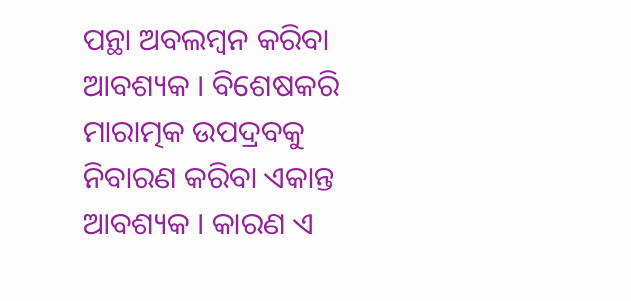ପନ୍ଥା ଅବଲମ୍ବନ କରିବା ଆବଶ୍ୟକ । ବିଶେଷକରି ମାରାତ୍ମକ ଉପଦ୍ରବକୁ ନିବାରଣ କରିବା ଏକାନ୍ତ ଆବଶ୍ୟକ । କାରଣ ଏ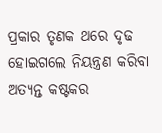ପ୍ରକାର ତୃଣକ ଥରେ ଦୃଢ ହୋଇଗଲେ ନିୟନ୍ତ୍ରଣ କରିବା ଅତ୍ୟନ୍ତ କଷ୍ଟକର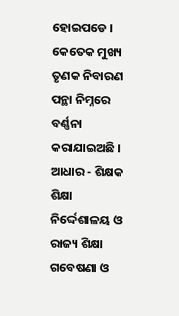ହୋଇପଡେ । କେତେକ ମୁଖ୍ୟ ତୃଣକ ନିବାରଣ ପନ୍ଥା ନିମ୍ନରେ ବର୍ଣ୍ଣନା କରାଯାଇଅଛି । ଆଧାର - ଶିକ୍ଷକ ଶିକ୍ଷା ନିର୍ଦ୍ଦେଶାଳୟ ଓ ରାଜ୍ୟ ଶିକ୍ଷା ଗବେଷଣା ଓ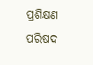ପ୍ରଶିକ୍ଷଣ ପରିଷଦ